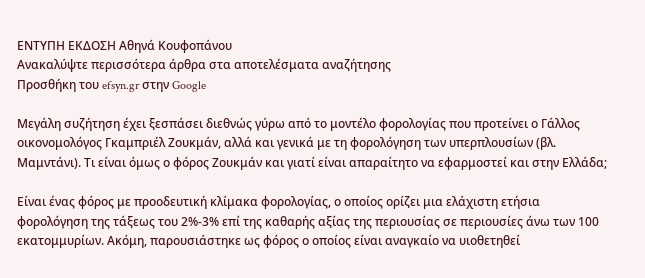ΕΝΤΥΠΗ ΕΚΔΟΣΗ Αθηνά Κουφοπάνου
Ανακαλύψτε περισσότερα άρθρα στα αποτελέσματα αναζήτησης
Προσθήκη του efsyn.gr στην Google

Μεγάλη συζήτηση έχει ξεσπάσει διεθνώς γύρω από το μοντέλο φορολογίας που προτείνει ο Γάλλος οικονομολόγος Γκαμπριέλ Ζουκμάν, αλλά και γενικά με τη φορολόγηση των υπερπλουσίων (βλ. Μαμντάνι). Τι είναι όμως ο φόρος Ζουκμάν και γιατί είναι απαραίτητο να εφαρμοστεί και στην Ελλάδα;

Είναι ένας φόρος με προοδευτική κλίμακα φορολογίας, ο οποίος ορίζει μια ελάχιστη ετήσια φορολόγηση της τάξεως του 2%-3% επί της καθαρής αξίας της περιουσίας σε περιουσίες άνω των 100 εκατομμυρίων. Ακόμη, παρουσιάστηκε ως φόρος ο οποίος είναι αναγκαίο να υιοθετηθεί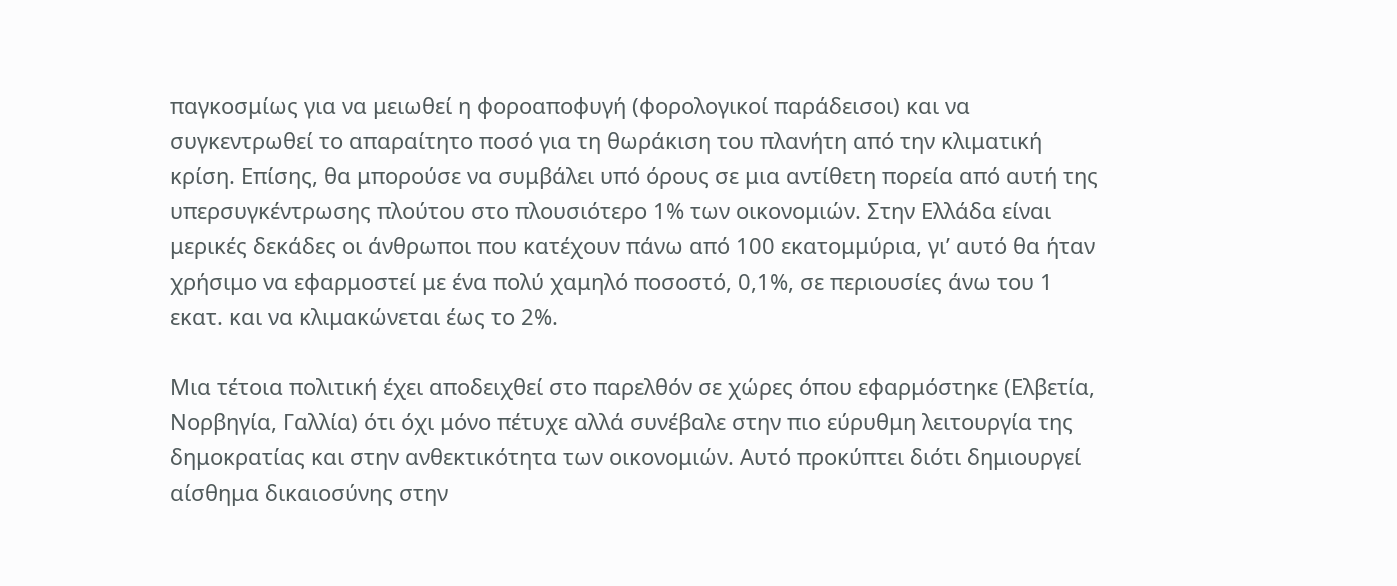παγκοσμίως για να μειωθεί η φοροαποφυγή (φορολογικοί παράδεισοι) και να συγκεντρωθεί το απαραίτητο ποσό για τη θωράκιση του πλανήτη από την κλιματική κρίση. Επίσης, θα μπορούσε να συμβάλει υπό όρους σε μια αντίθετη πορεία από αυτή της υπερσυγκέντρωσης πλούτου στο πλουσιότερο 1% των οικονομιών. Στην Ελλάδα είναι μερικές δεκάδες οι άνθρωποι που κατέχουν πάνω από 100 εκατομμύρια, γι’ αυτό θα ήταν χρήσιμο να εφαρμοστεί με ένα πολύ χαμηλό ποσοστό, 0,1%, σε περιουσίες άνω του 1 εκατ. και να κλιμακώνεται έως το 2%.

Μια τέτοια πολιτική έχει αποδειχθεί στο παρελθόν σε χώρες όπου εφαρμόστηκε (Ελβετία, Νορβηγία, Γαλλία) ότι όχι μόνο πέτυχε αλλά συνέβαλε στην πιο εύρυθμη λειτουργία της δημοκρατίας και στην ανθεκτικότητα των οικονομιών. Αυτό προκύπτει διότι δημιουργεί αίσθημα δικαιοσύνης στην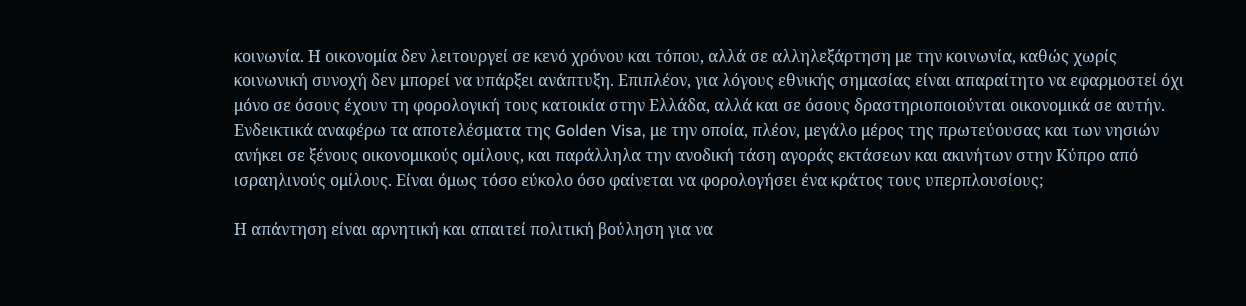κοινωνία. Η οικονομία δεν λειτουργεί σε κενό χρόνου και τόπου, αλλά σε αλληλεξάρτηση με την κοινωνία, καθώς χωρίς κοινωνική συνοχή δεν μπορεί να υπάρξει ανάπτυξη. Επιπλέον, για λόγους εθνικής σημασίας είναι απαραίτητο να εφαρμοστεί όχι μόνο σε όσους έχουν τη φορολογική τους κατοικία στην Ελλάδα, αλλά και σε όσους δραστηριοποιούνται οικονομικά σε αυτήν. Ενδεικτικά αναφέρω τα αποτελέσματα της Golden Visa, με την οποία, πλέον, μεγάλο μέρος της πρωτεύουσας και των νησιών ανήκει σε ξένους οικονομικούς ομίλους, και παράλληλα την ανοδική τάση αγοράς εκτάσεων και ακινήτων στην Κύπρο από ισραηλινούς ομίλους. Είναι όμως τόσο εύκολο όσο φαίνεται να φορολογήσει ένα κράτος τους υπερπλουσίους;

Η απάντηση είναι αρνητική και απαιτεί πολιτική βούληση για να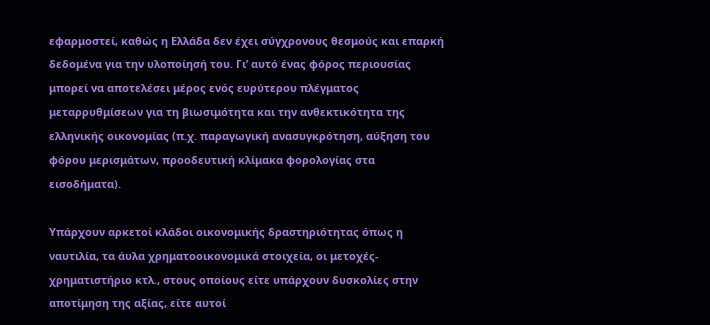εφαρμοστεί, καθώς η Ελλάδα δεν έχει σύγχρονους θεσμούς και επαρκή δεδομένα για την υλοποίησή του. Γι’ αυτό ένας φόρος περιουσίας μπορεί να αποτελέσει μέρος ενός ευρύτερου πλέγματος μεταρρυθμίσεων για τη βιωσιμότητα και την ανθεκτικότητα της ελληνικής οικονομίας (π.χ. παραγωγική ανασυγκρότηση, αύξηση του φόρου μερισμάτων, προοδευτική κλίμακα φορολογίας στα εισοδήματα).

Υπάρχουν αρκετοί κλάδοι οικονομικής δραστηριότητας όπως η ναυτιλία, τα άυλα χρηματοοικονομικά στοιχεία, οι μετοχές-χρηματιστήριο κτλ., στους οποίους είτε υπάρχουν δυσκολίες στην αποτίμηση της αξίας, είτε αυτοί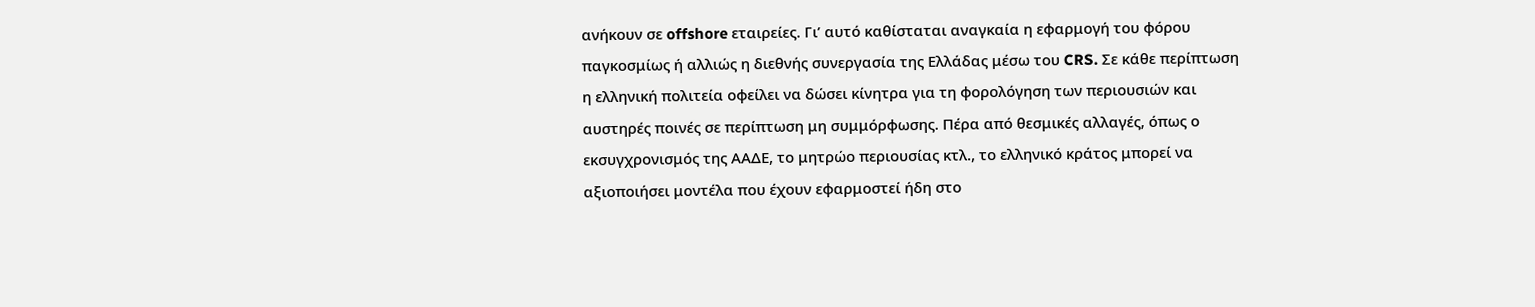ανήκουν σε offshore εταιρείες. Γι’ αυτό καθίσταται αναγκαία η εφαρμογή του φόρου παγκοσμίως ή αλλιώς η διεθνής συνεργασία της Ελλάδας μέσω του CRS. Σε κάθε περίπτωση η ελληνική πολιτεία οφείλει να δώσει κίνητρα για τη φορολόγηση των περιουσιών και αυστηρές ποινές σε περίπτωση μη συμμόρφωσης. Πέρα από θεσμικές αλλαγές, όπως ο εκσυγχρονισμός της ΑΑΔΕ, το μητρώο περιουσίας κτλ., το ελληνικό κράτος μπορεί να αξιοποιήσει μοντέλα που έχουν εφαρμοστεί ήδη στο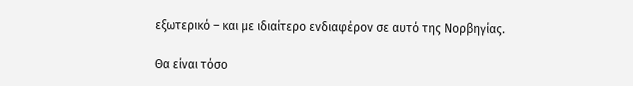εξωτερικό – και με ιδιαίτερο ενδιαφέρον σε αυτό της Νορβηγίας.

Θα είναι τόσο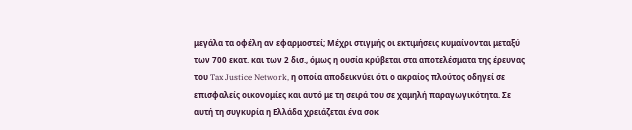μεγάλα τα οφέλη αν εφαρμοστεί; Μέχρι στιγμής οι εκτιμήσεις κυμαίνονται μεταξύ των 700 εκατ. και των 2 δισ., όμως η ουσία κρύβεται στα αποτελέσματα της έρευνας του Tax Justice Network, η οποία αποδεικνύει ότι ο ακραίος πλούτος οδηγεί σε επισφαλείς οικονομίες και αυτό με τη σειρά του σε χαμηλή παραγωγικότητα. Σε αυτή τη συγκυρία η Ελλάδα χρειάζεται ένα σοκ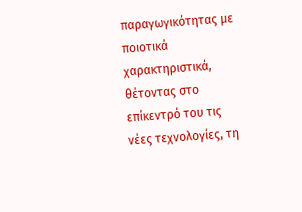παραγωγικότητας με ποιοτικά χαρακτηριστικά, θέτοντας στο επίκεντρό του τις νέες τεχνολογίες, τη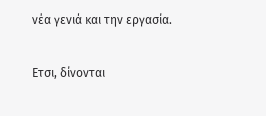νέα γενιά και την εργασία.

Ετσι, δίνονται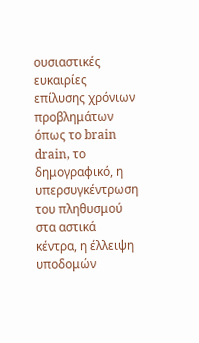ουσιαστικές ευκαιρίες επίλυσης χρόνιων προβλημάτων όπως το brain drain, το δημογραφικό, η υπερσυγκέντρωση του πληθυσμού στα αστικά κέντρα, η έλλειψη υποδομών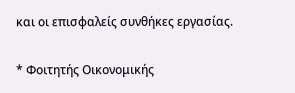και οι επισφαλείς συνθήκες εργασίας.

* Φοιτητής Οικονομικής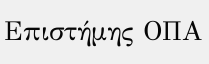Επιστήμης ΟΠΑ